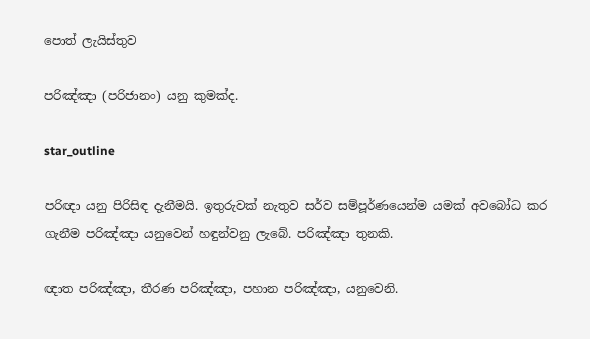පොත් ලැයිස්තුව

පරිඤ්ඤා (පරිජානං) යනු කුමක්ද.

star_outline

පරිඥා යනු පිරිසිඳ දැනීමයි. ඉතුරුවක් නැතුව සර්ව සම්පූර්ණයෙන්ම යමක් අවබෝධ කර ගැනීම පරිඤ්ඤා යනුවෙන් හඳුන්වනු ලැබේ. පරිඤ්ඤා තුනකි.

ඥාත පරිඤ්ඤා, තීරණ පරිඤ්ඤා, පහාන පරිඤ්ඤා, යනුවෙනි.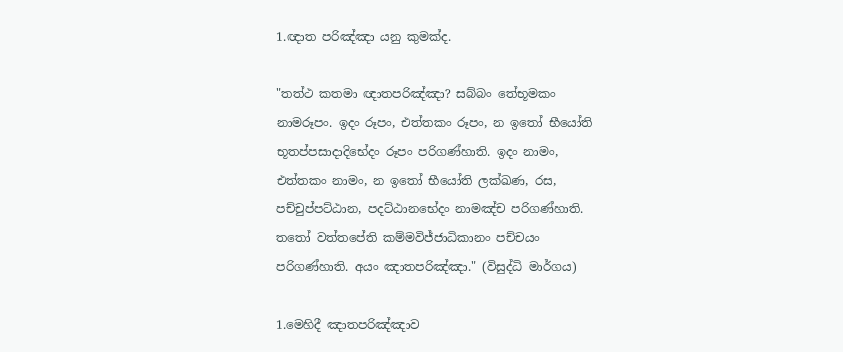1.ඥාත පරිඤ්ඤා යනු කුමක්ද.

"තත්ථ කතමා ඥාතපරිඤ්ඤා? සබ්බං තේභූමකං නාමරූපං. ඉදං රූපං, එත්තකං රූපං, න ඉතෝ භීයෝති භූතප්පසාදාදිභේදං රූපං පරිගණ්හාති. ඉදං නාමං, එත්තකං නාමං, න ඉතෝ භීයෝති ලක්ඛණ, රස, පච්චුප්පට්ඨාන, පදට්ඨානභේදං නාමඤ්ච පරිගණ්හාති. තතෝ වත්තපේති කම්මවිජ්ජාධිකානං පච්චයං පරිගණ්හාති. අයං ඤාතපරිඤ්ඤා." (විසුද්ධි මාර්ගය)

1.මෙහිදී ඤාතපරිඤ්ඤාව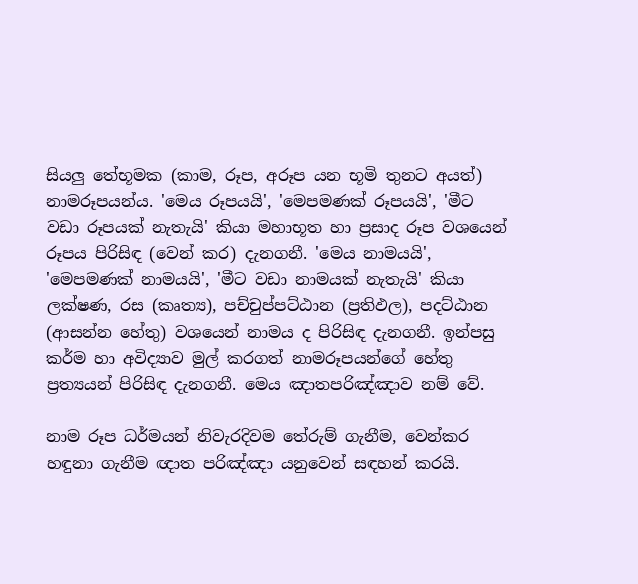සියලු තේභූමක (කාම, රූප, අරූප යන භූමි තුනට අයත්) නාමරූපයන්ය. 'මෙය රූපයයි', 'මෙපමණක් රූපයයි', 'මීට වඩා රූපයක් නැතැයි' කියා මහාභූත හා ප්‍රසාද රූප වශයෙන් රූපය පිරිසිඳ (වෙන් කර) දැනගනී. 'මෙය නාමයයි', 'මෙපමණක් නාමයයි', 'මීට වඩා නාමයක් නැතැයි' කියා ලක්ෂණ, රස (කෘත්‍ය), පච්චුප්පට්ඨාන (ප්‍රතිඵල), පදට්ඨාන (ආසන්න හේතු) වශයෙන් නාමය ද පිරිසිඳ දැනගනී. ඉන්පසු කර්ම හා අවිද්‍යාව මුල් කරගත් නාමරූපයන්ගේ හේතු ප්‍රත්‍යයන් පිරිසිඳ දැනගනී. මෙය ඤාතපරිඤ්ඤාව නම් වේ.

නාම රූප ධර්මයන් නිවැරදිවම තේරුම් ගැනීම, වෙන්කර හඳුනා ගැනීම ඥාත පරිඤ්ඤා යනුවෙන් සඳහන් කරයි.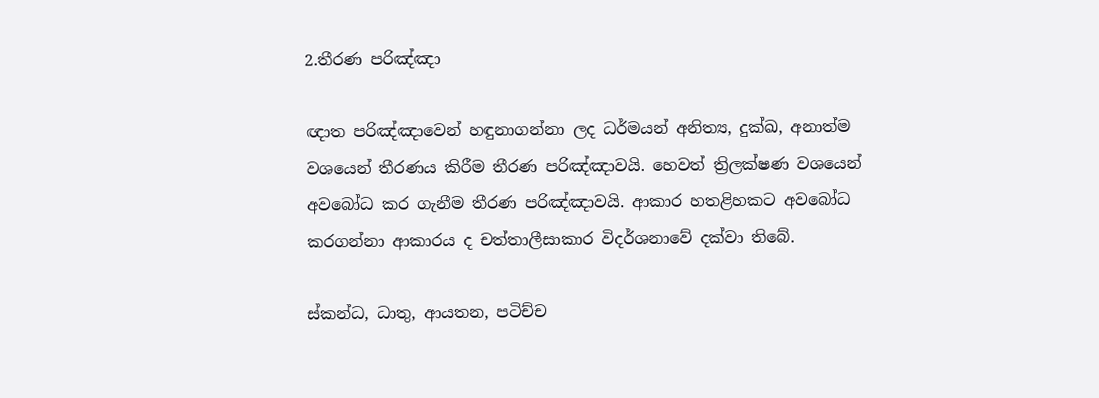2.තීරණ පරිඤ්ඤා

ඥාත පරිඤ්ඤාවෙන් හඳුනාගන්නා ලද ධර්මයන් අනිත්‍ය, දුක්ඛ, අනාත්ම වශයෙන් තීරණය කිරීම තීරණ පරිඤ්ඤාවයි. හෙවත් ත්‍රිලක්ෂණ වශයෙන් අවබෝධ කර ගැනීම තීරණ පරිඤ්ඤාවයි. ආකාර හතළිහකට අවබෝධ කරගන්නා ආකාරය ද චත්තාලීසාකාර විදර්ශනාවේ දක්වා තිබේ.

ස්කන්ධ, ධාතු, ආයතන, පටිච්ච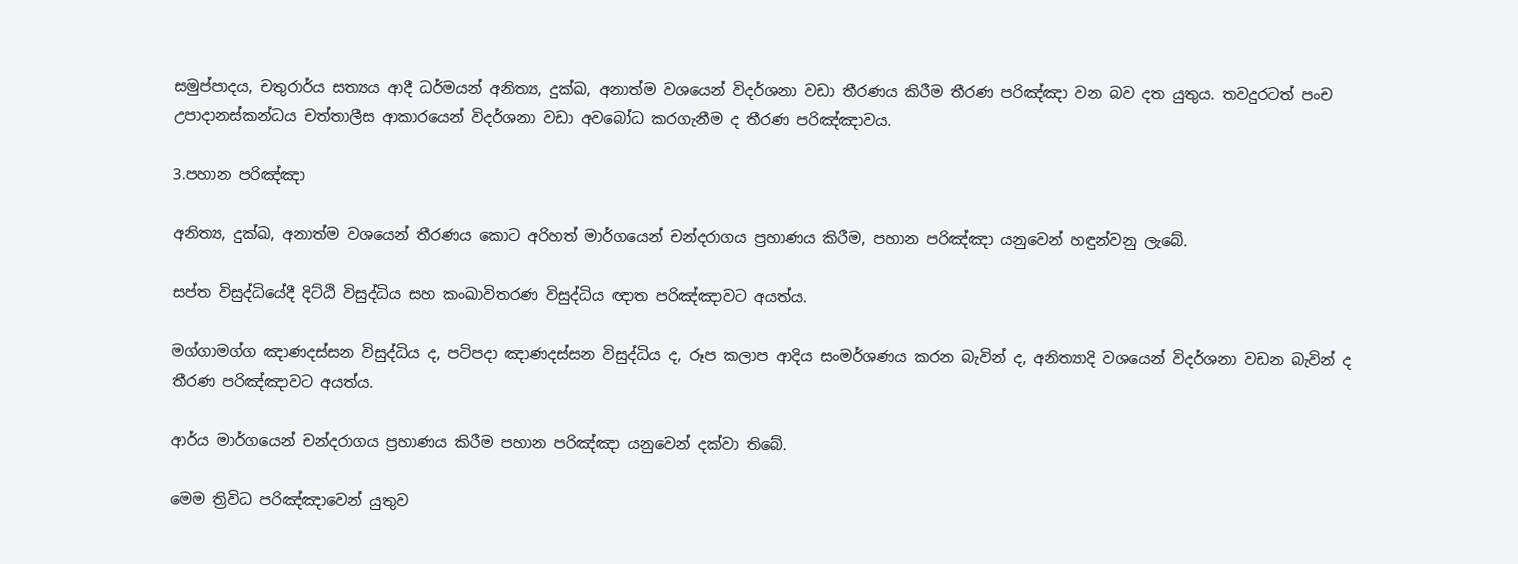සමුප්පාදය, චතුරාර්ය සත්‍යය ආදී ධර්මයන් අනිත්‍ය, දුක්ඛ, අනාත්ම වශයෙන් විදර්ශනා වඩා තීරණය කිරීම තීරණ පරිඤ්ඤා වන බව දත යුතුය. තවදුරටත් පංච උපාදානස්කන්ධය චත්තාලීස ආකාරයෙන් විදර්ශනා වඩා අවබෝධ කරගැනීම ද තීරණ පරිඤ්ඤාවය.

3.පහාන පරිඤ්ඤා

අනිත්‍ය, දුක්ඛ, අනාත්ම වශයෙන් තීරණය කොට අරිහත් මාර්ගයෙන් චන්දරාගය ප්‍රහාණය කිරීම, පහාන පරිඤ්ඤා යනුවෙන් හඳුන්වනු ලැබේ.

සප්ත විසුද්ධියේදී දිට්ඨි විසුද්ධිය සහ කංඛාවිතරණ විසුද්ධිය ඥාත පරිඤ්ඤාවට අයත්ය.

මග්ගාමග්ග ඤාණදස්සන විසුද්ධිය ද, පටිපදා ඤාණදස්සන විසුද්ධිය ද, රූප කලාප ආදිය සංමර්ශණය කරන බැවින් ද, අනිත්‍යාදි වශයෙන් විදර්ශනා වඩන බැවින් ද තීරණ පරිඤ්ඤාවට අයත්ය.

ආර්ය මාර්ගයෙන් චන්දරාගය ප්‍රහාණය කිරීම පහාන පරිඤ්ඤා යනුවෙන් දක්වා තිබේ.

මෙම ත්‍රිවිධ පරිඤ්ඤාවෙන් යුතුව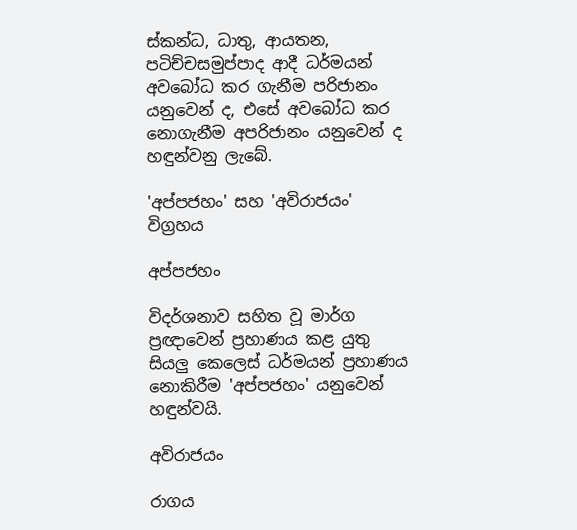ස්කන්ධ, ධාතු, ආයතන, පටිච්චසමුප්පාද ආදී ධර්මයන් අවබෝධ කර ගැනීම පරිජානං යනුවෙන් ද, එසේ අවබෝධ කර නොගැනීම අපරිජානං යනුවෙන් ද හඳුන්වනු ලැබේ.

'අප්පජහං' සහ 'අවිරාජයං' විග්‍රහය

අප්පජහං

විදර්ශනාව සහිත වූ මාර්ග ප්‍රඥාවෙන් ප්‍රහාණය කළ යුතු සියලු කෙලෙස් ධර්මයන් ප්‍රහාණය නොකිරීම 'අප්පජහං' යනුවෙන් හඳුන්වයි.

අවිරාජයං

රාගය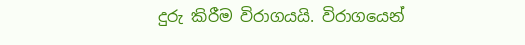දුරු කිරීම විරාගයයි. විරාගයෙන්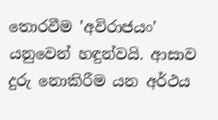තොරවීම 'අවිරාජයං' යනුවෙන් හඳුන්වයි. ආසාව දුරු නොකිරීම යන අර්ථය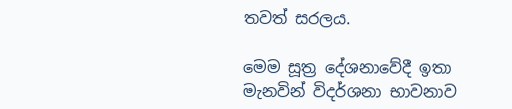තවත් සරලය.

මෙම සූත්‍ර දේශනාවේදී ඉතා මැනවින් විදර්ශනා භාවනාව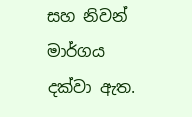සහ නිවන් මාර්ගය දක්වා ඇත.